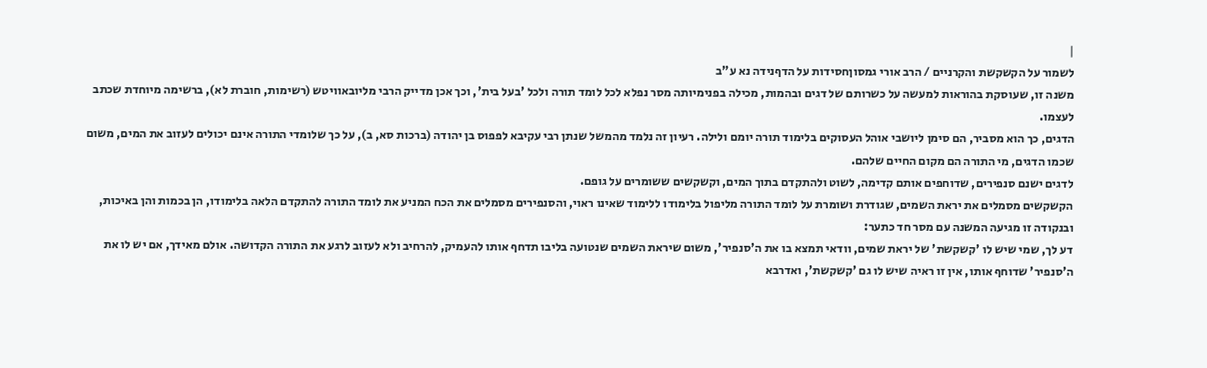|
לשמור על הקשקשת והקרניים / הרב אורי גמסוןחסידות על הדףנידה נא ע"ב
משנה זו, שעוסקת בהוראות למעשה על כשרותם של דגים ובהמות, מכילה בפנימיותה מסר נפלא לכל לומד תורה ולכל 'בעל בית', וכך אכן מדייק הרבי מליובאוויטש (רשימות, חוברת לא), ברשימה מיוחדת שכתב לעצמו.
הדגים, כך הוא מסביר, הם סימן ליושבי אוהל העסוקים בלימוד תורה יומם ולילה. רעיון זה נלמד מהמשל שנתן רבי עקיבא לפפוס בן יהודה (ברכות סא, ב), על כך שלומדי התורה אינם יכולים לעזוב את המים, משום שכמו הדגים, מי התורה הם מקום החיים שלהם.
לדגים ישנם סנפירים, שדוחפים אותם קדימה, לשוט ולהתקדם בתוך המים, וקשקשים ששומרים על גופם.
הקשקשים מסמלים את יראת השמים, שגודרת ושומרת על לומד התורה מליפול בלימודו ללימוד שאינו ראוי, והסנפירים מסמלים את הכח המניע את לומד התורה להתקדם הלאה בלימודו, הן בכמות והן באיכות, ובנקודה זו מגיעה המשנה עם מסר חד כתער:
דע לך, שמי שיש לו 'קשקשת' של יראת שמים, וודאי תמצא בו את ה'סנפיר', משום שיראת השמים שנטועה בליבו תדחף אותו להעמיק, להרחיב ולא לעזוב לרגע את התורה הקדושה. אולם מאידך, אם יש לו את ה'סנפיר' שדוחף אותו, אין זו ראיה שיש לו גם 'קשקשת', ואדרבא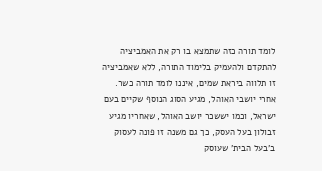לומד תורה כזה שתמצא בו רק את האמביציה להתקדם ולהעמיק בלימוד התורה, ללא שאמביציה זו תלווה ביראת שמים, איננו לומד תורה כשר.
אחרי יושבי האוהל, מגיע הסוג הנוסף שקיים בעם ישראל, וכמו יששכר יושב האוהל, שאחריו מגיע זבולון בעל העסק, כך גם משנה זו פונה לעסוק ב'בעל הבית' שעוסק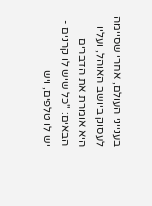בענייני העולם, אחרי שסיימה לעסוק ביושב האוהל, ועליו היא אומרת את הדברים הבאים: "כל שיש לו קרנים - יש לו טלפים, ויש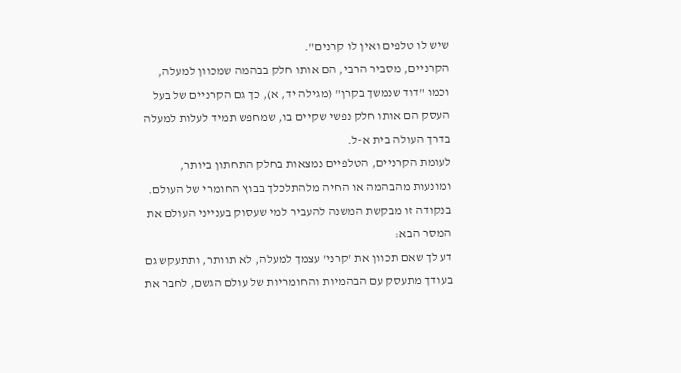שיש לו טלפים ואין לו קרנים".
הקרניים, מסביר הרבי, הם אותו חלק בבהמה שמכוון למעלה, וכמו "דוד שנמשך בקרן" (מגילה יד, א), כך גם הקרניים של בעל העסק הם אותו חלק נפשי שקיים בו, שמחפש תמיד לעלות למעלה בדרך העולה בית א-ל.
לעומת הקרניים, הטלפיים נמצאות בחלק התחתון ביותר, ומונעות מהבהמה או החיה מלהתלכלך בבוץ החומרי של העולם.
בנקודה זו מבקשת המשנה להעביר למי שעסוק בענייני העולם את המסר הבא:
דע לך שאם תכוון את 'קרני' עצמך למעלה, לא תוותר, ותתעקש גם בעודך מתעסק עם הבהמיות והחומריות של עולם הגשם, לחבר את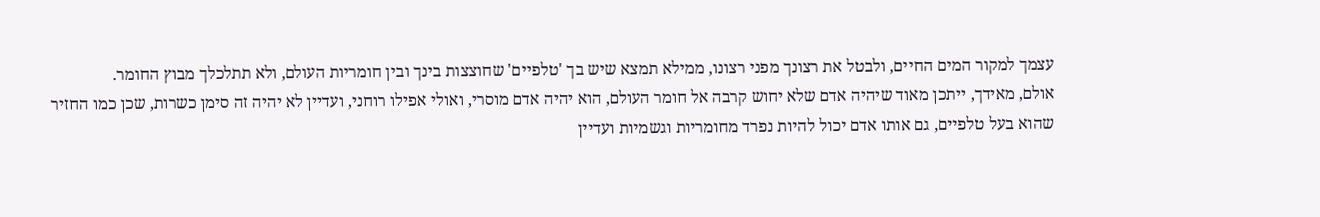עצמך למקור המים החיים, ולבטל את רצונך מפני רצונו, ממילא תמצא שיש בך 'טלפיים' שחוצצות בינך ובין חומריות העולם, ולא תתלכלך מבוץ החומר.
אולם, מאידך, ייתכן מאוד שיהיה אדם שלא יחוש קרבה אל חומר העולם, הוא יהיה אדם מוסרי, ואולי אפילו רוחני, ועדיין לא יהיה זה סימן כשרות, שכן כמו החזיר שהוא בעל טלפיים, גם אותו אדם יכול להיות נפרד מחומריות וגשמיות ועדיין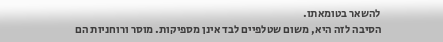להשאר בטומאתו.
הסיבה לזה היא, משום שטלפיים לבד אינן מספיקות. מוסר ורוחניות הם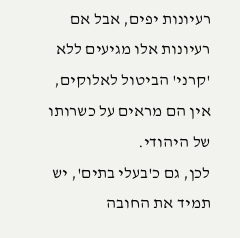רעיונות יפים, אבל אם רעיונות אלו מגיעים ללא 'קרני' הביטול לאלוקים, אין הם מראים על כשרותו של היהודי.
לכן, גם כ'בעלי בתים', יש תמיד את החובה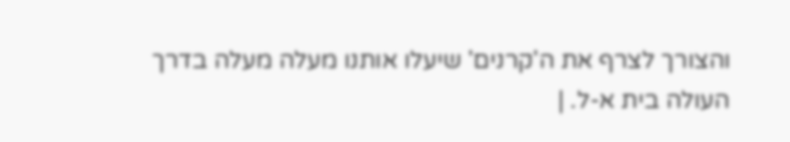והצורך לצרף את ה'קרנים' שיעלו אותנו מעלה מעלה בדרך העולה בית א-ל. |